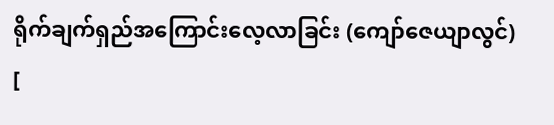ရိုက်ချက်ရှည်အကြောင်းလေ့လာခြင်း (ကျော်ဇေယျာလွင်)
[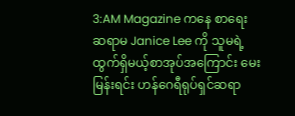3:AM Magazine ကနေ စာရေးဆရာမ Janice Lee ကို သူမရဲ့ ထွက်ရှိမယ့်စာအုပ်အကြောင်း မေးမြန်းရင်း ဟန်ဂေရီရုပ်ရှင်ဆရာ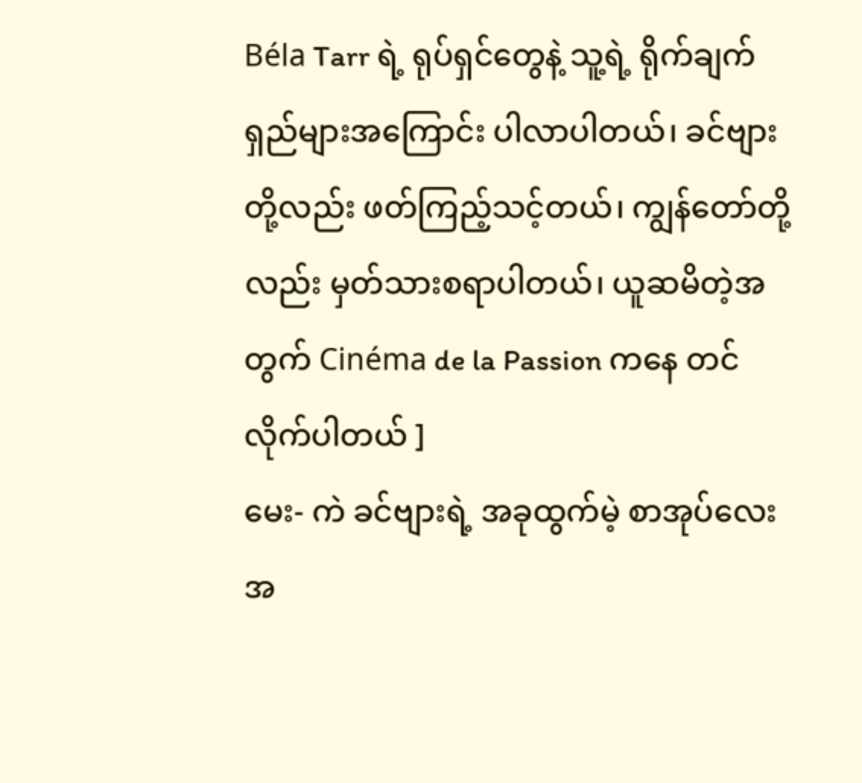Béla Tarr ရဲ့ ရုပ်ရှင်တွေနဲ့ သူ့ရဲ့ ရိုက်ချက်ရှည်များအကြောင်း ပါလာပါတယ်၊ ခင်ဗျားတို့လည်း ဖတ်ကြည့်သင့်တယ်၊ ကျွန်တော်တို့လည်း မှတ်သားစရာပါတယ်၊ ယူဆမိတဲ့အတွက် Cinéma de la Passion ကနေ တင်လိုက်ပါတယ် ]
မေး- ကဲ ခင်ဗျားရဲ့ အခုထွက်မဲ့ စာအုပ်လေးအ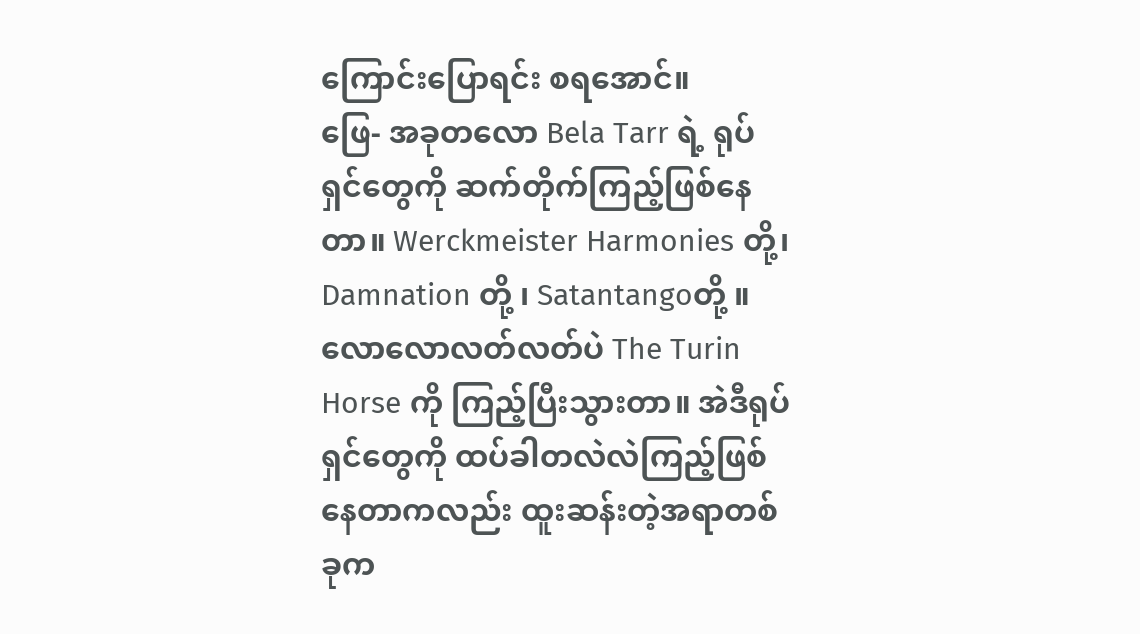ကြောင်းပြောရင်း စရအောင်။
ဖြေ- အခုတလော Bela Tarr ရဲ့ ရုပ်ရှင်တွေကို ဆက်တိုက်ကြည့်ဖြစ်နေတာ။ Werckmeister Harmonies တို့၊ Damnation တို့ ၊ Satantangoတို့ ။လောလောလတ်လတ်ပဲ The Turin Horse ကို ကြည့်ပြီးသွားတာ။ အဲဒီရုပ်ရှင်တွေကို ထပ်ခါတလဲလဲကြည့်ဖြစ်နေတာကလည်း ထူးဆန်းတဲ့အရာတစ်ခုက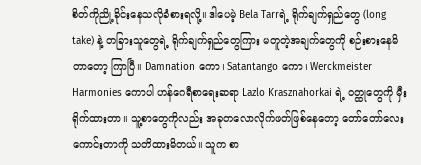စိတ်ကိုညို့ခိုင်းနေသလိုခံစားရလို့။ ဒါပေမဲ့ Bela Tarrရဲ့ ရိုက်ချက်ရှည်တွေ (long take) နဲ့ တခြားသူတွေရဲ့ ရိုက်ချက်ရှည်တွေကြား မတူတဲ့အချက်တွေကို စဉ်းစားနေမိတာတော့ ကြာပြီ။ Damnation ကော၊ Satantango ကော၊ Werckmeister Harmonies ကောပါ ဟန်ဂေရီစာရေးဆရာ Lazlo Krasznahorkai ရဲ့ ဝတ္ထုတွေကို မှီးရိုက်ထားတာ။ သူ့စာတွေကိုလည်း အခုတလောလိုက်ဖတ်ဖြစ်နေတော့ တော်တော်လေးကောင်းတာကို သတိထားမိတယ်။ သူက စာ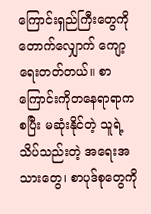ကြောင်းရှည်ကြီးတွေကို တောက်လျှောက် ကျော့ရေးတတ်တယ်။ စာကြောင်းကိုတနေရာရာကစပြီး မဆုံးနိုင်တဲ့ သူရဲ့ သိပ်သည်းတဲ့ အရေးအသားတွေ၊ စာပုဒ်စုတွေကို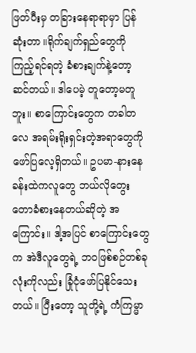ဖြတ်ပီးမှ တခြားနေရာရာမှာ ပြန်ဆုံးတာ။ရိုက်ချက်ရှည်တွေကို ကြည့်ရင်ရတဲ့ ခံစားချက်နဲ့တော့ ဆင်တယ်။ ဒါပေမဲ့ တူတော့မတူဘူး။ စာကြောင်းတွေက တခါတလေ အရမ်းရိုးရှင်းတဲ့အရာတွေကို ဖော်ပြလေ့ရှိတယ်။ ဥပမာ-နားနေခန်းထဲကလူတွေ ဘယ်လိုတွေးတောခံစားနေတယ်ဆိုတဲ့ အကြောင်း။ ဒါ့အပြင် စာကြောင်းတွေက အဲဒီလူတွေရဲ့ ဘဝဖြစ်စဉ်တစ်ခုလုံးကိုလည်း ခြုံငုံဖော်ပြနိုင်သေးတယ်။ ပြီးတော့ သူတို့ရဲ့ ကံကြမ္မာ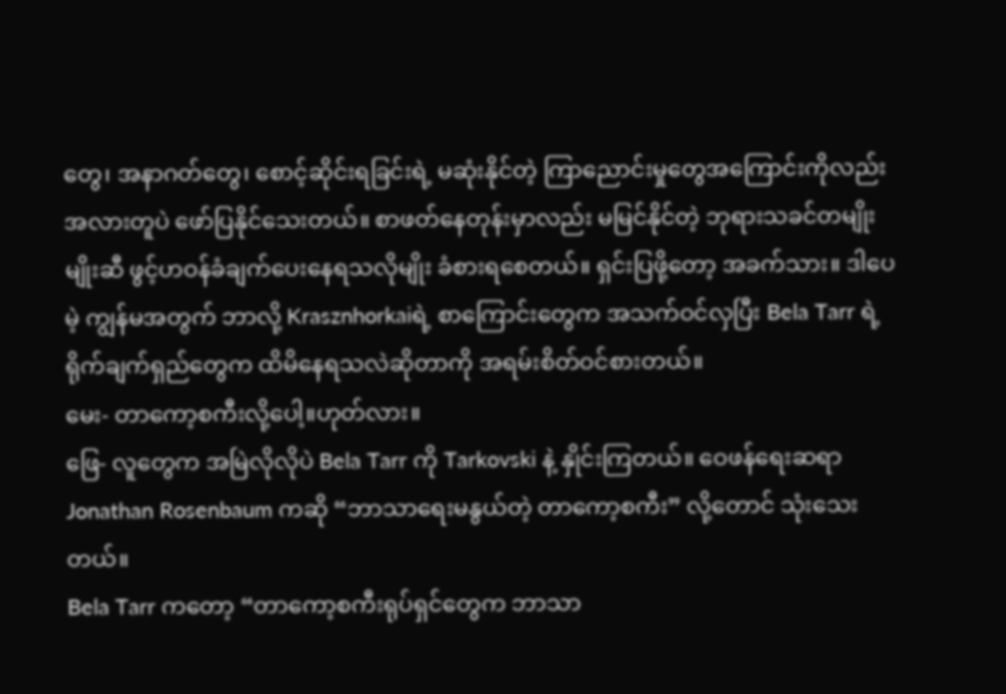တွေ၊ အနာဂတ်တွေ၊ စောင့်ဆိုင်းရခြင်းရဲ့ မဆုံးနိုင်တဲ့ ကြာညောင်းမှုတွေအကြောင်းကိုလည်း အလားတူပဲ ဖော်ပြနိုင်သေးတယ်။ စာဖတ်နေတုန်းမှာလည်း မမြင်နိုင်တဲ့ ဘုရားသခင်တမျိုးမျိုးဆီ ဖွင့်ဟဝန်ခံချက်ပေးနေရသလိုမျိုး ခံစားရစေတယ်။ ရှင်းပြဖို့တော့ အခက်သား။ ဒါပေမဲ့ ကျွန်မအတွက် ဘာလို့ Krasznhorkaiရဲ့ စာကြောင်းတွေက အသက်ဝင်လှပြီး Bela Tarr ရဲ့ ရိုက်ချက်ရှည်တွေက ထိမိနေရသလဲဆိုတာကို အရမ်းစိတ်ဝင်စားတယ်။
မေး- တာကော့စကီးလို့ပေါ့။ဟုတ်လား။
ဖြေ- လူတွေက အမြဲလိုလိုပဲ Bela Tarr ကို Tarkovski နဲ့ နှိုင်းကြတယ်။ ဝေဖန်ရေးဆရာ Jonathan Rosenbaum ကဆို “ဘာသာရေးမနွယ်တဲ့ တာကော့စကီး” လို့တောင် သုံးသေးတယ်။
Bela Tarr ကတော့ “တာကော့စကီးရုပ်ရှင်တွေက ဘာသာ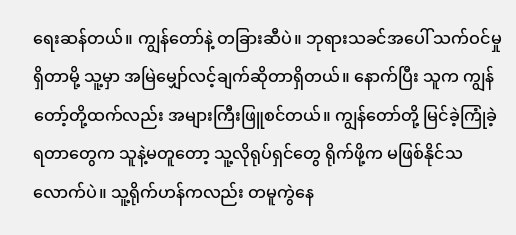ရေးဆန်တယ်။ ကျွန်တော်နဲ့ တခြားဆီပဲ။ ဘုရားသခင်အပေါ် သက်ဝင်မှုရှိတာမို့ သူ့မှာ အမြဲမျှော်လင့်ချက်ဆိုတာရှိတယ်။ နောက်ပြီး သူက ကျွန်တော့်တို့ထက်လည်း အများကြီးဖြူစင်တယ်။ ကျွန်တော်တို့ မြင်ခဲ့ကြုံခဲ့ရတာတွေက သူနဲ့မတူတော့ သူ့လိုရုပ်ရှင်တွေ ရိုက်ဖို့က မဖြစ်နိုင်သလောက်ပဲ။ သူ့ရိုက်ဟန်ကလည်း တမူကွဲနေ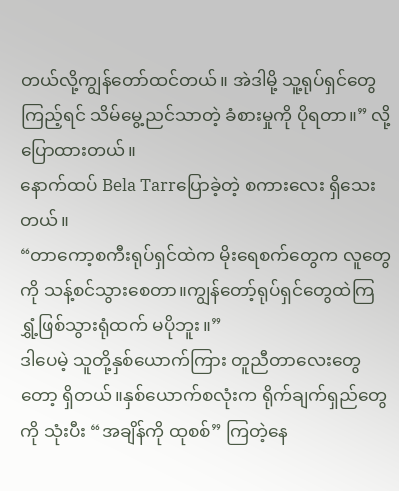တယ်လို့ကျွန်တော်ထင်တယ်။ အဲဒါမို့ သူ့ရုပ်ရှင်တွေကြည့်ရင် သိမ်မွေ့ညင်သာတဲ့ ခံစားမှုကို ပိုရတာ။” လို့ ပြောထားတယ်။
နောက်ထပ် Bela Tarrပြောခဲ့တဲ့ စကားလေး ရှိသေးတယ်။
“တာကော့စကီးရုပ်ရှင်ထဲက မိုးရေစက်တွေက လူတွေကို သန့်စင်သွားစေတာ။ကျွန်တော့်ရုပ်ရှင်တွေထဲကြ ရွှံ့ဖြစ်သွားရုံထက် မပိုဘူး။”
ဒါပေမဲ့ သူတို့နှစ်ယောက်ကြား တူညီတာလေးတွေတော့ ရှိတယ်။နှစ်ယောက်စလုံးက ရိုက်ချက်ရှည်တွေကို သုံးပီး “အချိန်ကို ထုစစ်” ကြတဲ့နေ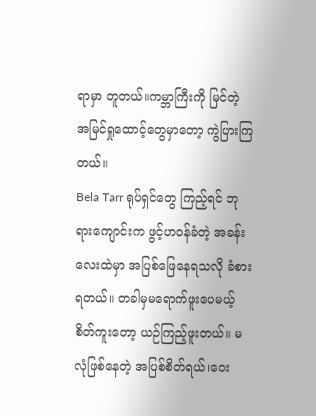ရာမှာ တူတယ်။ကမ္ဘာကြီးကို မြင်တဲ့ အမြင်ရှုထောင့်တွေမှာတော့ ကွဲပြားကြတယ်။
Bela Tarr ရုပ်ရှင်တွေ ကြည့်ရင် ဘုရားကျောင်းက ဖွင့်ဟဝန်ခံတဲ့ အခန်းလေးထဲမှာ အပြစ်ဖြေနေရသလို ခံစားရတယ်။ တခါမှမရောက်ဖူးပေမယ့် စိတ်ကူးတော့ ယဉ်ကြည့်ဖူးတယ်။ မလုံဖြစ်နေတဲ့ အပြစ်စိတ်ရယ်၊ဝေး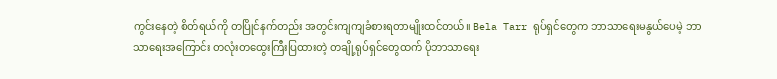ကွင်းနေတဲ့ စိတ်ရယ်ကို တပြိုင်နက်တည်း အတွင်းကျကျခံစားရတာမျိုးထင်တယ်။ Bela Tarr ရုပ်ရှင်တွေက ဘာသာရေးမနွယ်ပေမဲ့ ဘာသာရေးအကြောင်း တလုံးတထွေးကြီးပြထားတဲ့ တချို့ရုပ်ရှင်တွေထက် ပိုဘာသာရေး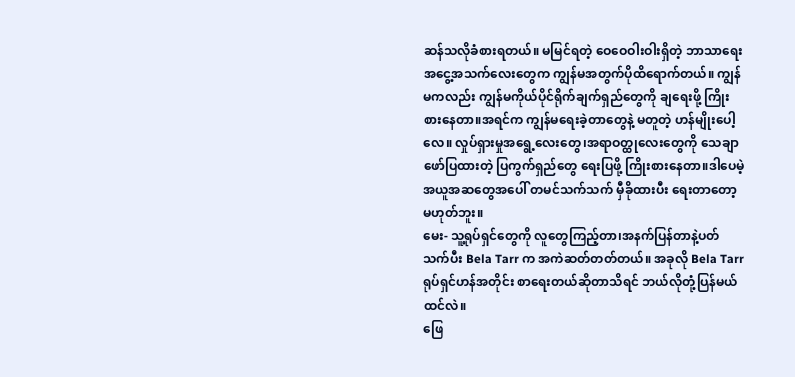ဆန်သလိုခံစားရတယ်။ မမြင်ရတဲ့ ဝေဝေဝါးဝါးရှိတဲ့ ဘာသာရေးအငွေ့အသက်လေးတွေက ကျွန်မအတွက်ပိုထိရောက်တယ်။ ကျွန်မကလည်း ကျွန်မကိုယ်ပိုင်ရိုက်ချက်ရှည်တွေကို ချရေးဖို့ ကြိုးစားနေတာ။အရင်က ကျွန်မရေးခဲ့တာတွေနဲ့ မတူတဲ့ ဟန်မျိုးပေါ့လေ။ လှုပ်ရှားမှုအရွေ့လေးတွေ၊အရာဝတ္ထုလေးတွေကို သေချာဖော်ပြထားတဲ့ ပြကွက်ရှည်တွေ ရေးပြဖို့ ကြိုးစားနေတာ။ဒါပေမဲ့ အယူအဆတွေအပေါ် တမင်သက်သက် မှီခိုထားပီး ရေးတာတော့ မဟုတ်ဘူး။
မေး- သူ့ရုပ်ရှင်တွေကို လူတွေကြည့်တာ၊အနက်ပြန်တာနဲ့ပတ်သက်ပီး Bela Tarr က အကဲဆတ်တတ်တယ်။ အခုလို Bela Tarr ရုပ်ရှင်ဟန်အတိုင်း စာရေးတယ်ဆိုတာသိရင် ဘယ်လိုတုံ့ပြန်မယ်ထင်လဲ။
ဖြေ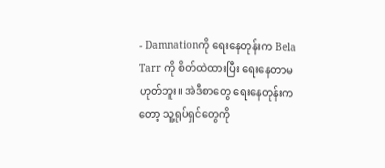- Damnationကို ရေးနေတုန်းက Bela Tarr ကို စိတ်ထဲထားပြီး ရေးနေတာမဟုတ်ဘူး။ အဲဒီစာတွေ ရေးနေတုန်းကတော့ သူ့ရုပ်ရှင်တွေကို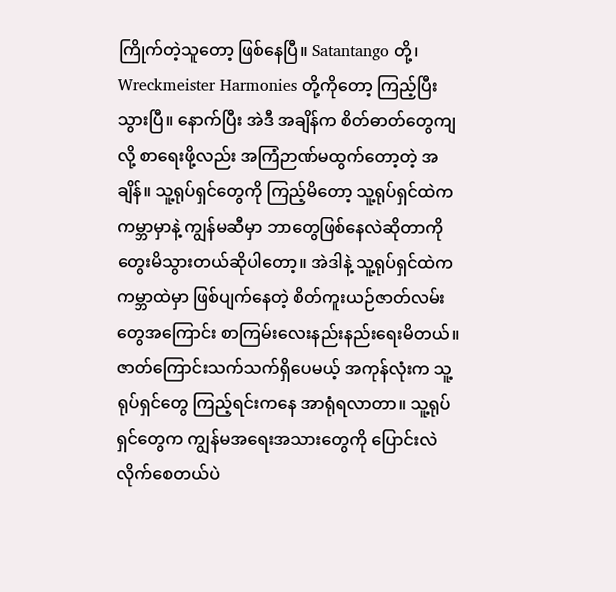ကြိုက်တဲ့သူတော့ ဖြစ်နေပြီ။ Satantango တို့၊ Wreckmeister Harmonies တို့ကိုတော့ ကြည့်ပြီးသွားပြီ။ နောက်ပြီး အဲဒီ အချိန်က စိတ်ဓာတ်တွေကျလို့ စာရေးဖို့လည်း အကြံဉာဏ်မထွက်တော့တဲ့ အချိန်။ သူ့ရုပ်ရှင်တွေကို ကြည့်မိတော့ သူ့ရုပ်ရှင်ထဲက ကမ္ဘာမှာနဲ့ ကျွန်မဆီမှာ ဘာတွေဖြစ်နေလဲဆိုတာကို တွေးမိသွားတယ်ဆိုပါတော့။ အဲဒါနဲ့ သူ့ရုပ်ရှင်ထဲက ကမ္ဘာထဲမှာ ဖြစ်ပျက်နေတဲ့ စိတ်ကူးယဉ်ဇာတ်လမ်းတွေအကြောင်း စာကြမ်းလေးနည်းနည်းရေးမိတယ်။ ဇာတ်ကြောင်းသက်သက်ရှိပေမယ့် အကုန်လုံးက သူ့ရုပ်ရှင်တွေ ကြည့်ရင်းကနေ အာရုံရလာတာ။ သူ့ရုပ်ရှင်တွေက ကျွန်မအရေးအသားတွေကို ပြောင်းလဲလိုက်စေတယ်ပဲ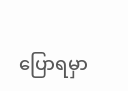ပြောရမှာ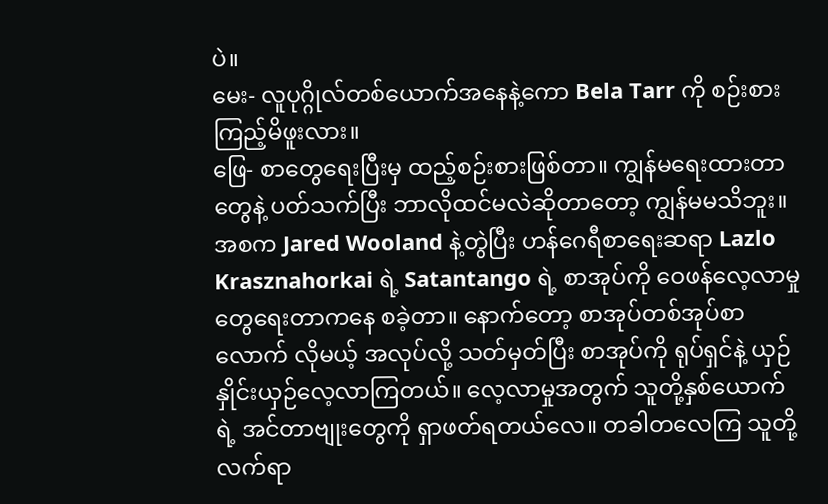ပဲ။
မေး- လူပုဂ္ဂိုလ်တစ်ယောက်အနေနဲ့ကော Bela Tarr ကို စဉ်းစားကြည့်မိဖူးလား။
ဖြေ- စာတွေရေးပြီးမှ ထည့်စဉ်းစားဖြစ်တာ။ ကျွန်မရေးထားတာတွေနဲ့ ပတ်သက်ပြီး ဘာလိုထင်မလဲဆိုတာတော့ ကျွန်မမသိဘူး။ အစက Jared Wooland နဲ့တွဲပြီး ဟန်ဂေရီစာရေးဆရာ Lazlo Krasznahorkai ရဲ့ Satantango ရဲ့ စာအုပ်ကို ဝေဖန်လေ့လာမှုတွေရေးတာကနေ စခဲ့တာ။ နောက်တော့ စာအုပ်တစ်အုပ်စာလောက် လိုမယ့် အလုပ်လို့ သတ်မှတ်ပြီး စာအုပ်ကို ရုပ်ရှင်နဲ့ ယှဉ်နှိုင်းယှဉ်လေ့လာကြတယ်။ လေ့လာမှုအတွက် သူတို့နှစ်ယောက်ရဲ့ အင်တာဗျုးတွေကို ရှာဖတ်ရတယ်လေ။ တခါတလေကြ သူတို့လက်ရာ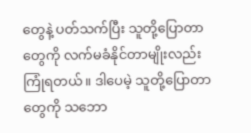တွေနဲ့ ပတ်သက်ပြီး သူတို့ပြောတာတွေကို လက်မခံနိုင်တာမျိုးလည်း ကြုံရတယ်။ ဒါပေမဲ့ သူတို့ပြောတာတွေကို သဘော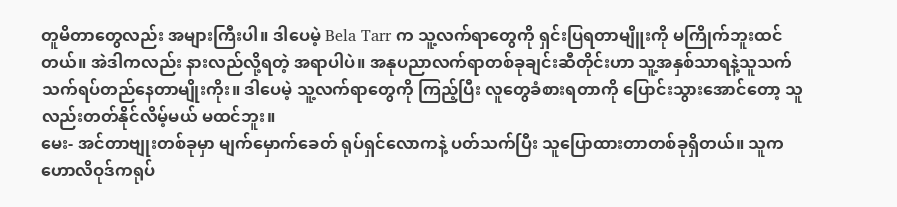တူမိတာတွေလည်း အများကြီးပါ။ ဒါပေမဲ့ Bela Tarr က သူ့လက်ရာတွေကို ရှင်းပြရတာမျိူးကို မကြိုက်ဘူးထင်တယ်။ အဲဒါကလည်း နားလည်လို့ရတဲ့ အရာပါပဲ။ အနုပညာလက်ရာတစ်ခုချင်းဆီတိုင်းဟာ သူ့အနှစ်သာရနဲ့သူသက်သက်ရပ်တည်နေတာမျိုးကိုး။ ဒါပေမဲ့ သူ့လက်ရာတွေကို ကြည့်ပြီး လူတွေခံစားရတာကို ပြောင်းသွားအောင်တော့ သူလည်းတတ်နိုင်လိမ့်မယ် မထင်ဘူး။
မေး- အင်တာဗျုးတစ်ခုမှာ မျက်မှောက်ခေတ် ရုပ်ရှင်လောကနဲ့ ပတ်သက်ပြီး သူပြောထားတာတစ်ခုရှိတယ်။ သူက ဟောလိဝုဒ်ကရုပ်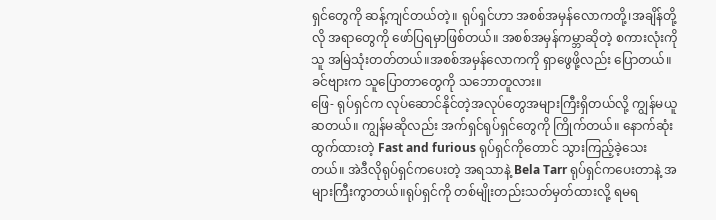ရှင်တွေကို ဆန့်ကျင်တယ်တဲ့။ ရုပ်ရှင်ဟာ အစစ်အမှန်လောကတို့၊အချိန်တို့လို အရာတွေကို ဖော်ပြရမှာဖြစ်တယ်။ အစစ်အမှန်ကမ္ဘာဆိုတဲ့ စကားလုံးကို သူ အမြဲသုံးတတ်တယ်။အစစ်အမှန်လောကကို ရှာဖွေဖို့လည်း ပြောတယ်။ခင်ဗျားက သူပြောတာတွေကို သဘောတူလား။
ဖြေ- ရုပ်ရှင်က လုပ်ဆောင်နိုင်တဲ့အလုပ်တွေအများကြီးရှိတယ်လို့ ကျွန်မယူဆတယ်။ ကျွန်မဆိုလည်း အက်ရှင်ရုပ်ရှင်တွေကို ကြိုက်တယ်။ နောက်ဆုံးထွက်ထားတဲ့ Fast and furious ရုပ်ရှင်ကိုတောင် သွားကြည့်ခဲ့သေးတယ်။ အဲဒီလိုရုပ်ရှင်ကပေးတဲ့ အရသာနဲ့ Bela Tarr ရုပ်ရှင်ကပေးတာနဲ့ အများကြီးကွာတယ်။ရုပ်ရှင်ကို တစ်မျိုးတည်းသတ်မှတ်ထားလို့ ရမရ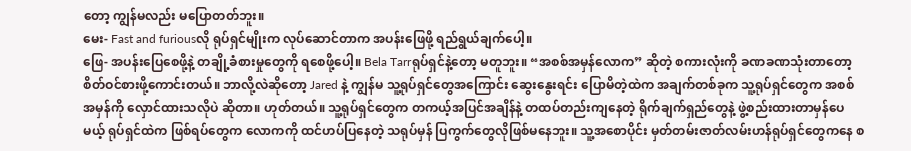တော့ ကျွန်မလည်း မပြောတတ်ဘူး။
မေး- Fast and furiousလို ရုပ်ရှင်မျိုးက လုပ်ဆောင်တာက အပန်းဖြေဖို့ ရည်ရွယ်ချက်ပေါ့။
ဖြေ- အပန်းပြေစေဖို့နဲ့ တချို့ခံစားမှုတွေကို ရစေဖို့ပေါ့။ Bela Tarrရုပ်ရှင်နဲ့တော့ မတူဘူး။ “အစစ်အမှန်လောက” ဆိုတဲ့ စကားလုံးကို ခဏခဏသုံးတာတော့ စိတ်ဝင်စားဖို့ကောင်းတယ်။ ဘာလို့လဲဆိုတော့ Jared နဲ့ ကျွန်မ သူ့ရုပ်ရှင်တွေအကြောင်း ဆွေးနွေးရင်း ပြောမိတဲ့ထဲက အချက်တစ်ခုက သူ့ရုပ်ရှင်တွေက အစစ်အမှန်ကို လှောင်ထားသလိုပဲ ဆိုတာ။ ဟုတ်တယ်။ သူ့ရုပ်ရှင်တွေက တကယ့်အပြင်အချိန်နဲ့ တထပ်တည်းကျနေတဲ့ ရိုက်ချက်ရှည်တွေနဲ့ ဖွဲ့စည်းထားတာမှန်ပေမယ့် ရုပ်ရှင်ထဲက ဖြစ်ရပ်တွေက လောကကို ထင်ဟပ်ပြနေတဲ့ သရုပ်မှန် ပြကွက်တွေလိုဖြစ်မနေဘူး။ သူ့အစောပိုင်း မှတ်တမ်းဇာတ်လမ်းဟန်ရုပ်ရှင်တွေကနေ စ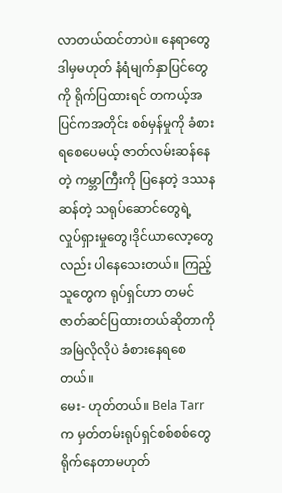လာတယ်ထင်တာပဲ။ နေရာတွေ ဒါမှမဟုတ် နံရံမျက်နှာပြင်တွေကို ရိုက်ပြထားရင် တကယ့်အပြင်ကအတိုင်း စစ်မှန်မှုကို ခံစားရစေပေမယ့် ဇာတ်လမ်းဆန်နေတဲ့ ကမ္ဘာကြီးကို ပြနေတဲ့ ဒဿနဆန်တဲ့ သရုပ်ဆောင်တွေရဲ့ လှုပ်ရှားမှုတွေ၊ဒိုင်ယာလော့တွေလည်း ပါနေသေးတယ်။ ကြည့်သူတွေက ရုပ်ရှင်ဟာ တမင်ဇာတ်ဆင်ပြထားတယ်ဆိုတာကို အမြဲလိုလိုပဲ ခံစားနေရစေတယ်။
မေး- ဟုတ်တယ်။ Bela Tarrက မှတ်တမ်းရုပ်ရှင်စစ်စစ်တွေ ရိုက်နေတာမဟုတ်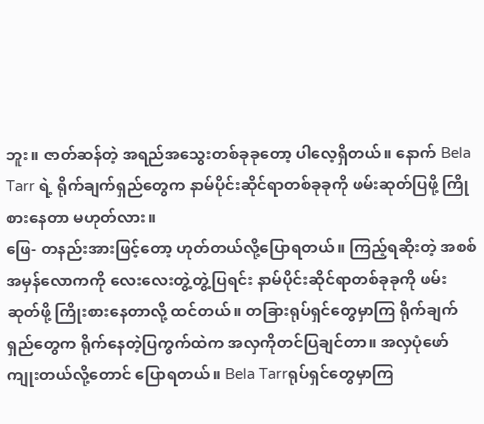ဘူး။ ဇာတ်ဆန်တဲ့ အရည်အသွေးတစ်ခုခုတော့ ပါလေ့ရှိတယ်။ နောက် Bela Tarr ရဲ့ ရိုက်ချက်ရှည်တွေက နာမ်ပိုင်းဆိုင်ရာတစ်ခုခုကို ဖမ်းဆုတ်ပြဖို့ ကြိုစားနေတာ မဟုတ်လား။
ဖြေ- တနည်းအားဖြင့်တော့ ဟုတ်တယ်လို့ပြောရတယ်။ ကြည့်ရဆိုးတဲ့ အစစ်အမှန်လောကကို လေးလေးတွဲ့တွဲ့ပြရင်း နာမ်ပိုင်းဆိုင်ရာတစ်ခုခုကို ဖမ်းဆုတ်ဖို့ ကြိုးစားနေတာလို့ ထင်တယ်။ တခြားရုပ်ရှင်တွေမှာကြ ရိုက်ချက်ရှည်တွေက ရိုက်နေတဲ့ပြကွက်ထဲက အလှကိုတင်ပြချင်တာ။ အလှပုံဖော်ကျုးတယ်လို့တောင် ပြောရတယ်။ Bela Tarrရုပ်ရှင်တွေမှာကြ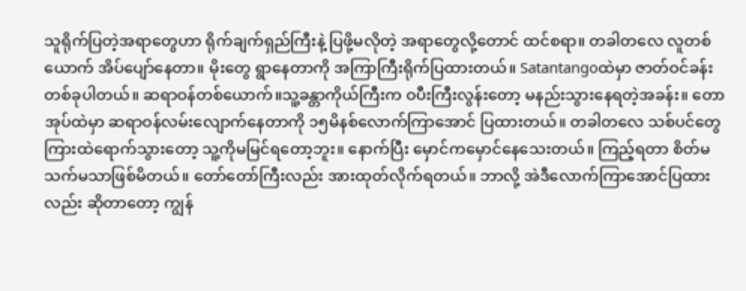သူရိုက်ပြတဲ့အရာတွေဟာ ရိုက်ချက်ရှည်ကြီးနဲ့ ပြဖို့မလိုတဲ့ အရာတွေလို့တောင် ထင်စရာ။ တခါတလေ လူတစ်ယောက် အိပ်ပျော်နေတာ။ မိုးတွေ ရွာနေတာကို အကြာကြီးရိုက်ပြထားတယ်။ Satantangoထဲမှာ ဇာတ်ဝင်ခန်းတစ်ခုပါတယ်။ ဆရာဝန်တစ်ယောက်။သူ့ခန္တာကိုယ်ကြီးက ဝပီးကြီးလွန်းတော့ မနည်းသွားနေရတဲ့အခန်း။ တောအုပ်ထဲမှာ ဆရာဝန်လမ်းလျောက်နေတာကို ၁၅မိနစ်လောက်ကြာအောင် ပြထားတယ်။ တခါတလေ သစ်ပင်တွေကြားထဲရောက်သွားတော့ သူ့ကိုမမြင်ရတော့ဘူး။ နောက်ပြီး မှောင်ကမှောင်နေသေးတယ်။ ကြည့်ရတာ စိတ်မသက်မသာဖြစ်မိတယ်။ တော်တော်ကြီးလည်း အားထုတ်လိုက်ရတယ်။ ဘာလို့ အဲဒီလောက်ကြာအောင်ပြထားလည်း ဆိုတာတော့ ကျွန်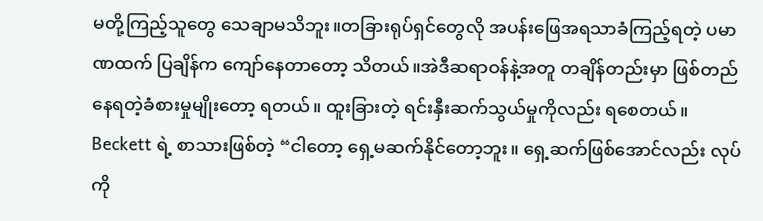မတို့ကြည့်သူတွေ သေချာမသိဘူး။တခြားရုပ်ရှင်တွေလို အပန်းဖြေအရသာခံကြည့်ရတဲ့ ပမာဏထက် ပြချိန်က ကျော်နေတာတော့ သိတယ်။အဲဒီဆရာဝန်နဲ့အတူ တချိန်တည်းမှာ ဖြစ်တည်နေရတဲ့ခံစားမှုမျိုးတော့ ရတယ်။ ထူးခြားတဲ့ ရင်းနှီးဆက်သွယ်မှုကိုလည်း ရစေတယ်။ Beckett ရဲ့ စာသားဖြစ်တဲ့ “ငါတော့ ရှေ့မဆက်နိုင်တော့ဘူး။ ရှေ့ဆက်ဖြစ်အောင်လည်း လုပ်ကို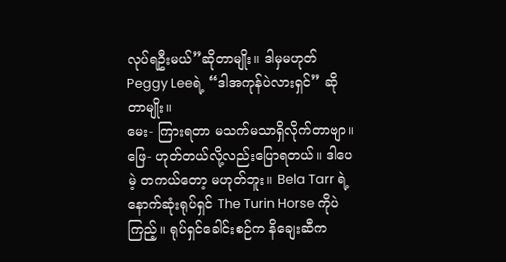လုပ်ရဦးမယ်”ဆိုတာမျိုး။ ဒါမှမဟုတ် Peggy Leeရဲ့ “ဒါအကုန်ပဲလားရှင်” ဆိုတာမျိုး။
မေး- ကြားရတာ မသက်မသာရှိလိုက်တာဗျာ။
ဖြေ- ဟုတ်တယ်လို့လည်းပြောရတယ်။ ဒါပေမဲ့ တကယ်တော့ မဟုတ်ဘူး။ Bela Tarr ရဲ့ နောက်ဆုံးရုပ်ရှင် The Turin Horse ကိုပဲကြည့်။ ရုပ်ရှင်ခေါင်းစဉ်က နိချေးဆီက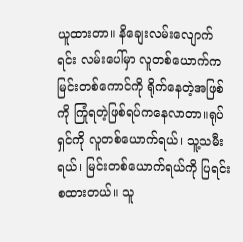ယူထားတာ။ နိချေးလမ်းလျောက်ရင်း လမ်းပေါ်မှာ လူတစ်ယောက်က မြင်းတစ်ကောင်ကို ရိုက်နေတဲ့အဖြစ်ကို ကြုံရတဲ့ဖြစ်ရပ်ကနေလာတာ။ရုပ်ရှင်ကို လူတစ်ယောက်ရယ်၊ သူ့သမီးရယ်၊ မြင်းတစ်ယောက်ရယ်ကို ပြရင်း စထားတယ်။ သူ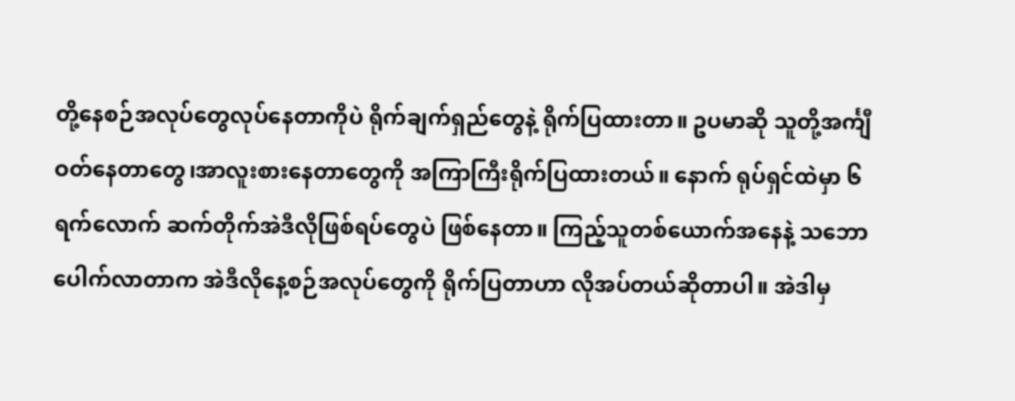တို့နေစဉ်အလုပ်တွေလုပ်နေတာကိုပဲ ရိုက်ချက်ရှည်တွေနဲ့ ရိုက်ပြထားတာ။ ဥပမာဆို သူတို့အင်္ကျီဝတ်နေတာတွေ၊အာလူးစားနေတာတွေကို အကြာကြီးရိုက်ပြထားတယ်။ နောက် ရုပ်ရှင်ထဲမှာ ၆ရက်လောက် ဆက်တိုက်အဲဒီလိုဖြစ်ရပ်တွေပဲ ဖြစ်နေတာ။ ကြည့်သူတစ်ယောက်အနေနဲ့ သဘောပေါက်လာတာက အဲဒီလိုနေ့စဉ်အလုပ်တွေကို ရိုက်ပြတာဟာ လိုအပ်တယ်ဆိုတာပါ။ အဲဒါမှ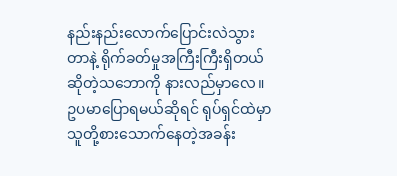နည်းနည်းလောက်ပြောင်းလဲသွားတာနဲ့ ရိုက်ခတ်မှုအကြီးကြီးရှိတယ်ဆိုတဲ့သဘောကို နားလည်မှာလေ။ ဥပမာပြောရမယ်ဆိုရင် ရုပ်ရှင်ထဲမှာ သူတို့စားသောက်နေတဲ့အခန်း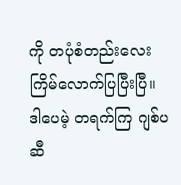ကို တပုံစံတည်းလေးကြိမ်လောက်ပြပြီးပြီ။ ဒါပေမဲ့ တရက်ကြ ဂျစ်ပဆီ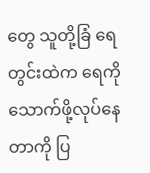တွေ သူတို့ခြံ ရေတွင်းထဲက ရေကို သောက်ဖို့လုပ်နေတာကို ပြ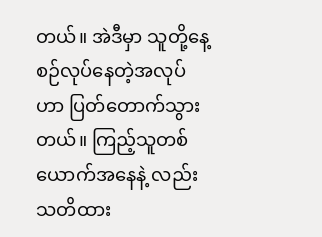တယ်။ အဲဒီမှာ သူတို့နေ့စဉ်လုပ်နေတဲ့အလုပ်ဟာ ပြတ်တောက်သွားတယ်။ ကြည့်သူတစ်ယောက်အနေနဲ့ လည်း သတိထား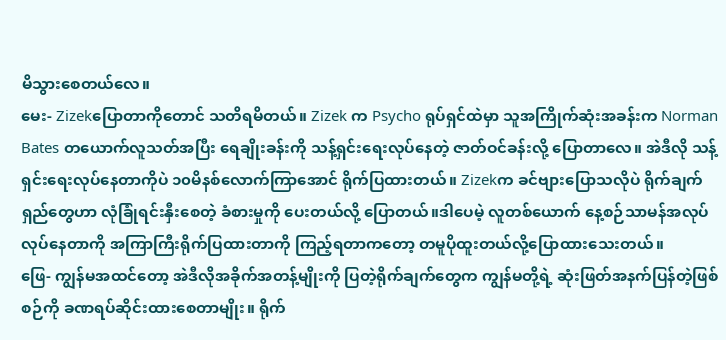မိသွားစေတယ်လေ။
မေး- Zizekပြောတာကိုတောင် သတိရမိတယ်။ Zizek က Psycho ရုပ်ရှင်ထဲမှာ သူအကြိုက်ဆုံးအခန်းက Norman Bates တယောက်လူသတ်အပြီး ရေချိုးခန်းကို သန့်ရှင်းရေးလုပ်နေတဲ့ ဇာတ်ဝင်ခန်းလို့ ပြောတာလေ။ အဲဒီလို သန့်ရှင်းရေးလုပ်နေတာကိုပဲ ၁၀မိနစ်လောက်ကြာအောင် ရိုက်ပြထားတယ်။ Zizekက ခင်ဗျားပြောသလိုပဲ ရိုက်ချက်ရှည်တွေဟာ လုံခြုံရင်းနှီးစေတဲ့ ခံစားမှုကို ပေးတယ်လို့ ပြောတယ်။ဒါပေမဲ့ လူတစ်ယောက် နေ့စဉ်သာမန်အလုပ် လုပ်နေတာကို အကြာကြီးရိုက်ပြထားတာကို ကြည့်ရတာကတော့ တမူပိုထူးတယ်လို့ပြောထားသေးတယ်။
ဖြေ- ကျွန်မအထင်တော့ အဲဒီလိုအခိုက်အတန့်မျိုးကို ပြတဲ့ရိုက်ချက်တွေက ကျွန်မတို့ရဲ့ ဆုံးဖြတ်အနက်ပြန်တဲ့ဖြစ်စဉ်ကို ခဏရပ်ဆိုင်းထားစေတာမျိုး။ ရိုက်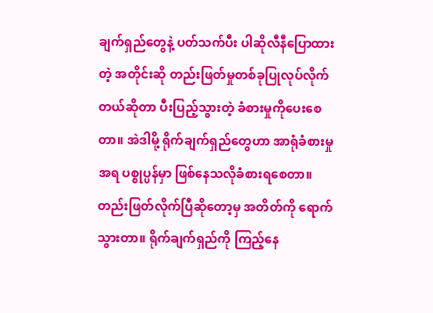ချက်ရှည်တွေနဲ့ ပတ်သက်ပီး ပါဆိုလီနီပြောထားတဲ့ အတိုင်းဆို တည်းဖြတ်မှုတစ်ခုပြုလုပ်လိုက်တယ်ဆိုတာ ပီးပြည့်သွားတဲ့ ခံစားမှုကိုပေးစေတာ။ အဲဒါမို့ ရိုက်ချက်ရှည်တွေဟာ အာရုံခံစားမှုအရ ပစ္စုပ္ပန်မှာ ဖြစ်နေသလိုခံစားရစေတာ။ တည်းဖြတ်လိုက်ပြီဆိုတော့မှ အတိတ်ကို ရောက်သွားတာ။ ရိုက်ချက်ရှည်ကို ကြည့်နေ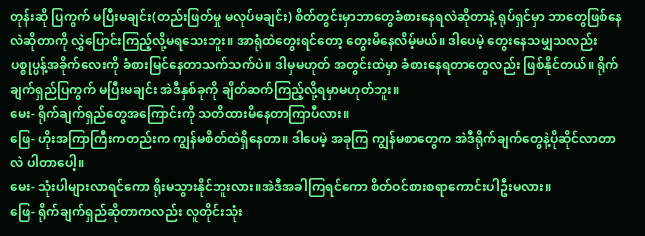တုန်းဆို ပြကွက် မပြီးမချင်း(တည်းဖြတ်မှု မလုပ်မချင်း) စိတ်တွင်းမှာဘာတွေခံစားနေရလဲဆိုတာနဲ့ ရုပ်ရှင်မှာ ဘာတွေဖြစ်နေလဲဆိုတာကို လွှဲပြောင်းကြည့်လို့မရသေးဘူး။ အာရုံထဲတွေးရင်တော့ တွေးမိနေလိမ့်မယ်။ ဒါပေမဲ့ တွေးနေသမျှသလည်း ပစ္စုပ္ပန့်အခိုက်လေးကို ခံစားမြင်နေတာသက်သက်ပဲ။ ဒါမှမဟုတ် အတွင်းထဲမှာ ခံစားနေရတာတွေလည်း ဖြစ်နိုင်တယ်။ ရိုက်ချက်ရှည်ပြကွက် မပြီးမချင်း အဲဒီနှစ်ခုကို ချိတ်ဆက်ကြည့်လို့ရမှာမဟုတ်ဘူး။
မေး- ရိုက်ချက်ရှည်တွေအကြောင်းကို သတိထားမိနေတာကြာပီလား။
ဖြေ- ဟိုးအကြာကြီးကတည်းက ကျွန်မစိတ်ထဲရှိနေတာ။ ဒါပေမဲ့ အခုကြ ကျွန်မစာတွေက အဲဒီရိုက်ချက်တွေနဲ့ပိုဆိုင်လာတာလဲ ပါတာပေါ့။
မေး- သုံးပါများလာရင်ကော ရိုးမသွားနိုင်ဘူးလား။အဲဒီအခါကြရင်ကော စိတ်ဝင်စားစရာကောင်းပါဦးမလား။
ဖြေ- ရိုက်ချက်ရှည်ဆိုတာကလည်း လူတိုင်းသုံး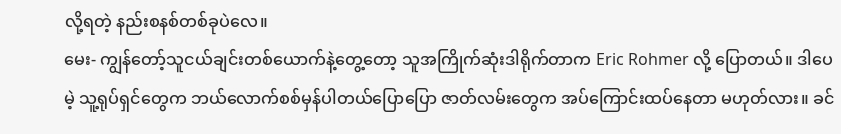လို့ရတဲ့ နည်းစနစ်တစ်ခုပဲလေ။
မေး- ကျွန်တော့်သူငယ်ချင်းတစ်ယောက်နဲ့တွေ့တော့ သူအကြိုက်ဆုံးဒါရိုက်တာက Eric Rohmer လို့ ပြောတယ်။ ဒါပေမဲ့ သူ့ရုပ်ရှင်တွေက ဘယ်လောက်စစ်မှန်ပါတယ်ပြောပြော ဇာတ်လမ်းတွေက အပ်ကြောင်းထပ်နေတာ မဟုတ်လား။ ခင်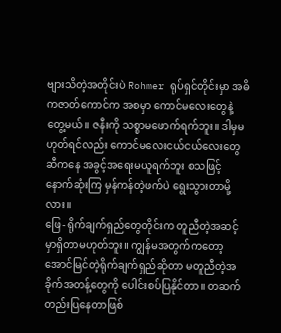ဗျားသိတဲ့အတိုင်းပဲ Rohmer ရုပ်ရှင်တိုင်းမှာ အဓိကဇာတ်ကောင်က အစမှာ ကောင်မလေးတွေနဲ့ တွေ့မယ်။ ဇနီးကို သစ္စာမဖောက်ရက်ဘူး။ ဒါမှမဟုတ်ရင်လည်း ကောင်မလေးငယ်ငယ်လေးတွေဆီကနေ အခွင့်အရေးမယူရက်ဘူး စသဖြင့် နောက်ဆုံးကြ မှန်ကန်တဲ့ဖက်ပဲ ရွေးသွားတာမို့လား။
ဖြေ- ရိုက်ချက်ရှည်တွေတိုင်းက တူညီတဲ့အဆင့်မှာရှိတာမဟုတ်ဘူး။ ကျွန်မအတွက်ကတော့ အောင်မြင်တဲ့ရိုက်ချက်ရှည်ဆိုတာ မတူညီတဲ့အခိုက်အတန့်တွေကို ပေါင်းစပ်ပြနိုင်တာ။ တဆက်တည်းပြနေတာဖြစ်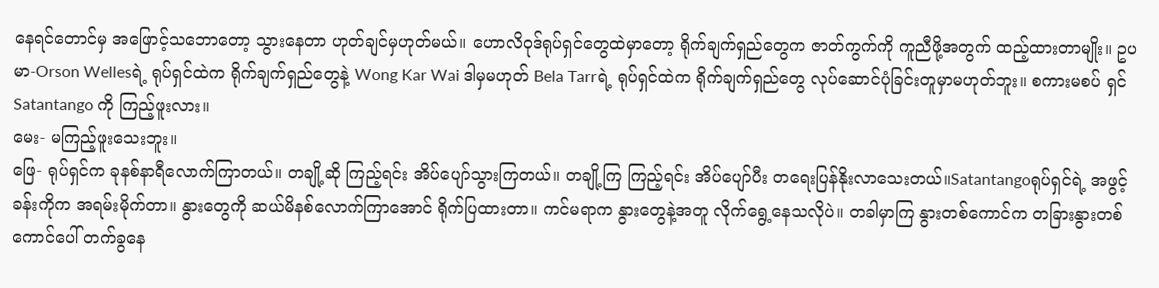နေရင်တောင်မှ အဖြောင့်သဘောတော့ သွားနေတာ ဟုတ်ချင်မှဟုတ်မယ်။ ဟောလိဝုဒ်ရုပ်ရှင်တွေထဲမှာတော့ ရိုက်ချက်ရှည်တွေက ဇာတ်ကွက်ကို ကူညီဖို့အတွက် ထည့်ထားတာမျိုး။ ဥပမာ-Orson Wellesရဲ့ ရုပ်ရှင်ထဲက ရိုက်ချက်ရှည်တွေနဲ့ Wong Kar Wai ဒါမှမဟုတ် Bela Tarrရဲ့ ရုပ်ရှင်ထဲက ရိုက်ချက်ရှည်တွေ လုပ်ဆောင်ပုံခြင်းတူမှာမဟုတ်ဘူး။ စကားမစပ် ရှင် Satantango ကို ကြည့်ဖူးလား။
မေး- မကြည့်ဖူးသေးဘူး။
ဖြေ- ရုပ်ရှင်က ခုနစ်နာရီလောက်ကြာတယ်။ တချို့ဆို ကြည့်ရင်း အိပ်ပျော်သွားကြတယ်။ တချို့ကြ ကြည့်ရင်း အိပ်ပျော်ပီး တရေးပြန်နိုးလာသေးတယ်။Satantangoရုပ်ရှင်ရဲ့ အဖွင့်ခန်းကိုက အရမ်းမိုက်တာ။ နွားတွေကို ဆယ်မိနစ်လောက်ကြာအောင် ရိုက်ပြထားတာ။ ကင်မရာက နွားတွေနဲ့အတူ လိုက်ရွေ့နေသလိုပဲ။ တခါမှာကြ နွားတစ်ကောင်က တခြားနွားတစ်ကောင်ပေါ် တက်ခွနေ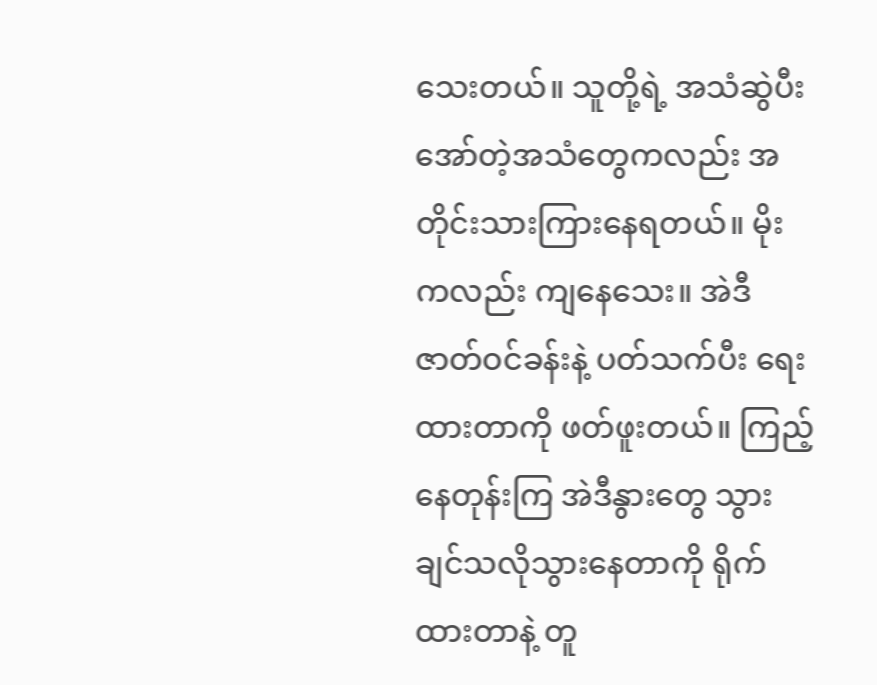သေးတယ်။ သူတို့ရဲ့ အသံဆွဲပီး အော်တဲ့အသံတွေကလည်း အတိုင်းသားကြားနေရတယ်။ မိုးကလည်း ကျနေသေး။ အဲဒီဇာတ်ဝင်ခန်းနဲ့ ပတ်သက်ပီး ရေးထားတာကို ဖတ်ဖူးတယ်။ ကြည့်နေတုန်းကြ အဲဒီနွားတွေ သွားချင်သလိုသွားနေတာကို ရိုက်ထားတာနဲ့ တူ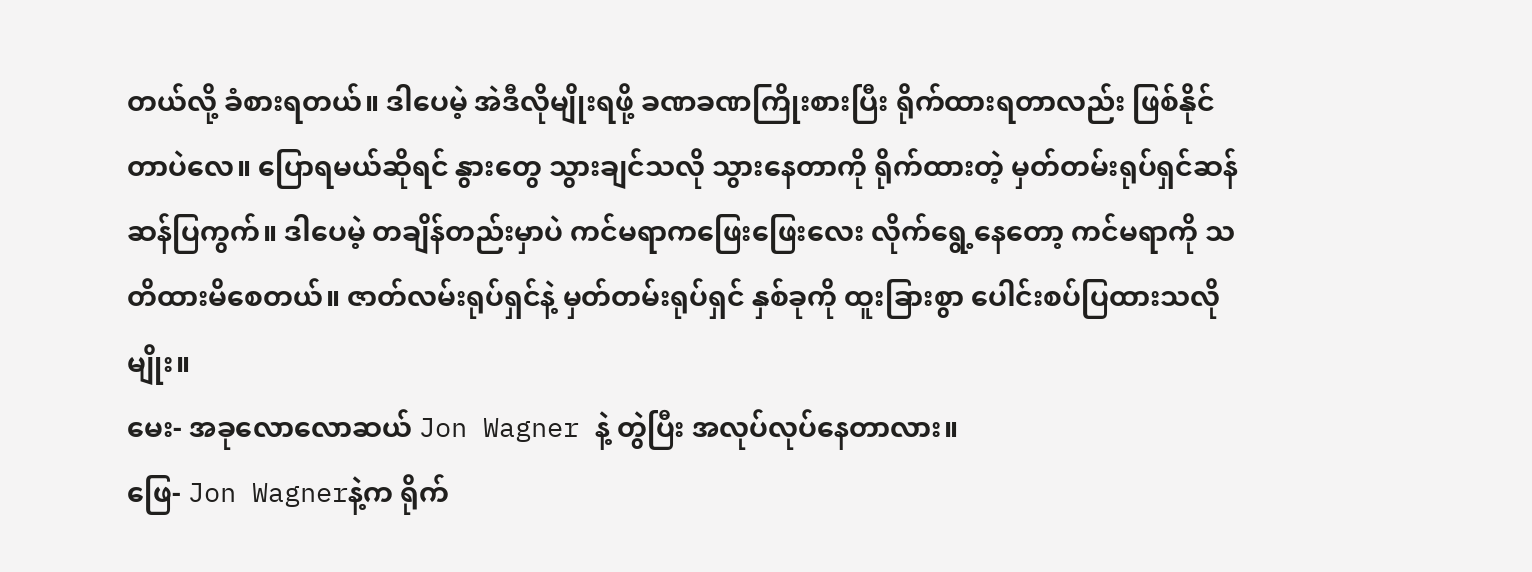တယ်လို့ ခံစားရတယ်။ ဒါပေမဲ့ အဲဒီလိုမျိုးရဖို့ ခဏခဏကြိုးစားပြီး ရိုက်ထားရတာလည်း ဖြစ်နိုင်တာပဲလေ။ ပြောရမယ်ဆိုရင် နွားတွေ သွားချင်သလို သွားနေတာကို ရိုက်ထားတဲ့ မှတ်တမ်းရုပ်ရှင်ဆန်ဆန်ပြကွက်။ ဒါပေမဲ့ တချိန်တည်းမှာပဲ ကင်မရာကဖြေးဖြေးလေး လိုက်ရွေ့နေတော့ ကင်မရာကို သတိထားမိစေတယ်။ ဇာတ်လမ်းရုပ်ရှင်နဲ့ မှတ်တမ်းရုပ်ရှင် နှစ်ခုကို ထူးခြားစွာ ပေါင်းစပ်ပြထားသလိုမျိုး။
မေး- အခုလောလောဆယ် Jon Wagner နဲ့ တွဲပြီး အလုပ်လုပ်နေတာလား။
ဖြေ- Jon Wagnerနဲ့က ရိုက်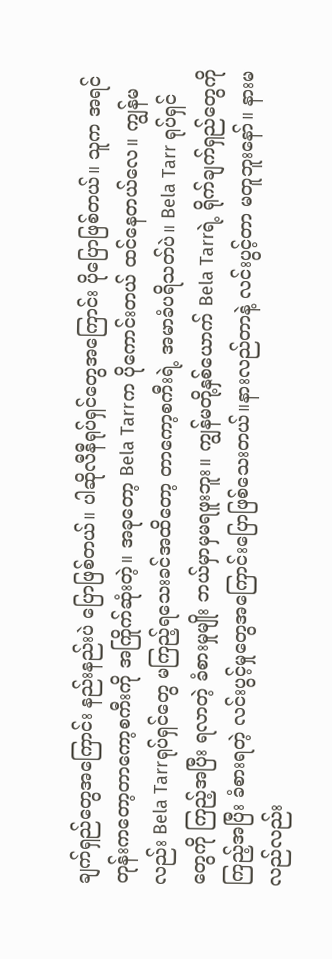ချက်ရှည်တွေအကြောင်း နည်းနည်းပဲ ပြောဖြစ်တယ်။ ပါဆိုလီနီရုပ်ရှင်တွေအကြောင်း ပိုပြောဖြစ်တယ်။ သူက အရင်တုန်းကတော့တာကော့စကီးကို အကြိုက်ဆုံးတဲ့။ အခုတော့ Bela Tarrက ပိုကောင်းတယ် ထင်နေတယ်လေ။ ကျွန်မလည်း Bela Tarrရုပ်ရှင်တွေ မကြည့်ရသေးခင်အထိတော့ တာကော့စကီးရဲ့ အမာခံပရိသတ်ပဲ။ Bela Tarr ရုပ်ရှင်တွေကို ကြည့်အပြီး ရလာတဲ့ ခံစားမှုမျိုး ဘယ်မှာမှမရဖူးဘူး။ ကျွန်မတို့နှစ်ယောက် Bela Tarrရဲ့ ရိုက်ချက်ရှည်တွေကို ကြည့်အပြီး ခံစားရတဲ့ လင်းပွင့်မှုတွေအကြောင်းပြောဖြစ်သေးတယ်။နားလည်တာနဲ့ လင်းပွင့်တာ မတူဘူးနော်။ နားမလည်လည်း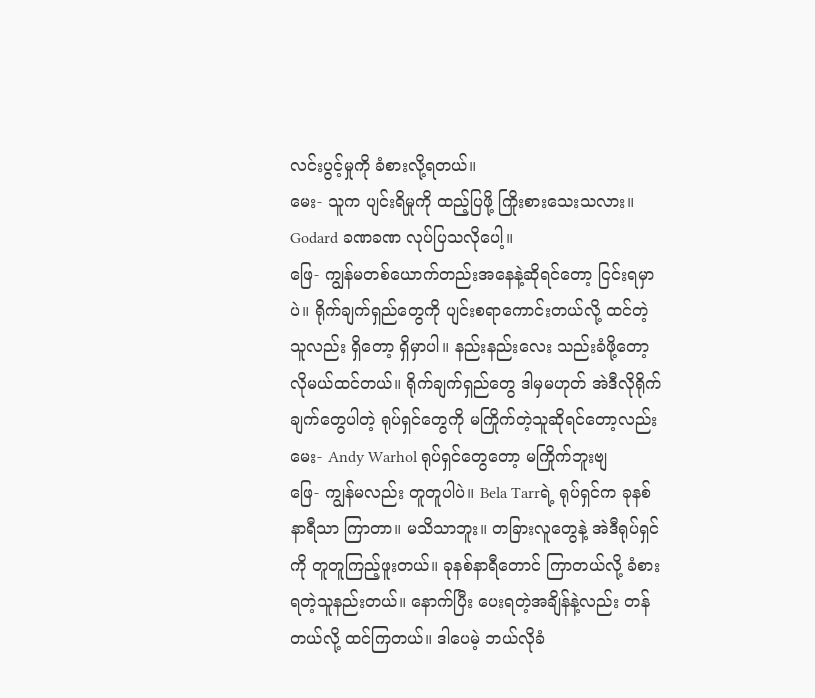လင်းပွင့်မှုကို ခံစားလို့ရတယ်။
မေး- သူက ပျင်းရိမှုကို ထည့်ပြဖို့ ကြိုးစားသေးသလား။ Godard ခဏခဏ လုပ်ပြသလိုပေါ့။
ဖြေ- ကျွန်မတစ်ယောက်တည်းအနေနဲ့ဆိုရင်တော့ ငြင်းရမှာပဲ။ ရိုက်ချက်ရှည်တွေကို ပျင်းစရာကောင်းတယ်လို့ ထင်တဲ့သူလည်း ရှိတော့ ရှိမှာပါ။ နည်းနည်းလေး သည်းခံဖို့တော့ လိုမယ်ထင်တယ်။ ရိုက်ချက်ရှည်တွေ ဒါမှမဟုတ် အဲဒီလိုရိုက်ချက်တွေပါတဲ့ ရုပ်ရှင်တွေကို မကြိုက်တဲ့သူဆိုရင်တော့လည်း
မေး- Andy Warhol ရုပ်ရှင်တွေတော့ မကြိုက်ဘူးဗျ
ဖြေ- ကျွန်မလည်း တူတူပါပဲ။ Bela Tarrရဲ့ ရုပ်ရှင်က ခုနစ်နာရီသာ ကြာတာ။ မသိသာဘူး။ တခြားလူတွေနဲ့ အဲဒီရုပ်ရှင်ကို တူတူကြည့်ဖူးတယ်။ ခုနစ်နာရီတောင် ကြာတယ်လို့ ခံစားရတဲ့သူနည်းတယ်။ နောက်ပြီး ပေးရတဲ့အချိန်နဲ့လည်း တန်တယ်လို့ ထင်ကြတယ်။ ဒါပေမဲ့ ဘယ်လိုခံ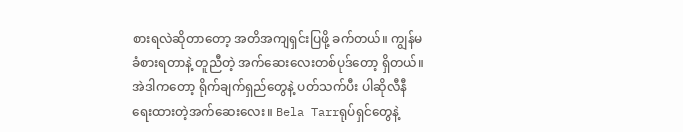စားရလဲဆိုတာတော့ အတိအကျရှင်းပြဖို့ ခက်တယ်။ ကျွန်မခံစားရတာနဲ့ တူညီတဲ့ အက်ဆေးလေးတစ်ပုဒ်တော့ ရှိတယ်။ အဲဒါကတော့ ရိုက်ချက်ရှည်တွေနဲ့ ပတ်သက်ပီး ပါဆိုလီနီရေးထားတဲ့အက်ဆေးလေး။ Bela Tarrရုပ်ရှင်တွေနဲ့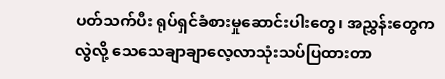ပတ်သက်ပီး ရုပ်ရှင်ခံစားမှုဆောင်းပါးတွေ၊ အညွှန်းတွေကလွဲလို့ သေသေချာချာလေ့လာသုံးသပ်ပြထားတာ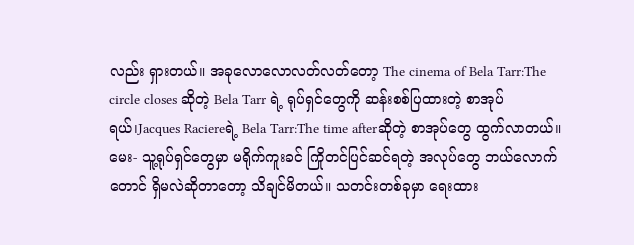လည်း ရှားတယ်။ အခုလောလောလတ်လတ်တော့ The cinema of Bela Tarr:The circle closes ဆိုတဲ့ Bela Tarr ရဲ့ ရုပ်ရှင်တွေကို ဆန်းစစ်ပြထားတဲ့ စာအုပ်ရယ်၊Jacques Raciereရဲ့ Bela Tarr:The time afterဆိုတဲ့ စာအုပ်တွေ ထွက်လာတယ်။
မေး- သူ့ရုပ်ရှင်တွေမှာ မရိုက်ကူးခင် ကြိုတင်ပြင်ဆင်ရတဲ့ အလုပ်တွေ ဘယ်လောက်တောင် ရှိမလဲဆိုတာတော့ သိချင်မိတယ်။ သတင်းတစ်ခုမှာ ရေးထား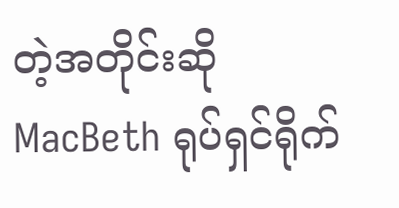တဲ့အတိုင်းဆို MacBeth ရုပ်ရှင်ရိုက်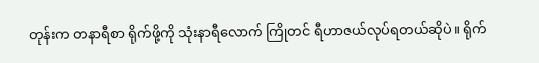တုန်းက တနာရီစာ ရိုက်ဖို့ကို သုံးနာရီလောက် ကြိုတင် ရီဟာဇယ်လုပ်ရတယ်ဆိုပဲ။ ရိုက်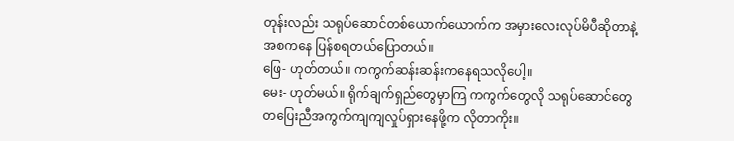တုန်းလည်း သရုပ်ဆောင်တစ်ယောက်ယောက်က အမှားလေးလုပ်မိပီဆိုတာနဲ့ အစကနေ ပြန်စရတယ်ပြောတယ်။
ဖြေ- ဟုတ်တယ်။ ကကွက်ဆန်းဆန်းကနေရသလိုပေါ့။
မေး- ဟုတ်မယ်။ ရိုက်ချက်ရှည်တွေမှာကြ ကကွက်တွေလို သရုပ်ဆောင်တွေ တပြေးညီအကွက်ကျကျလှုပ်ရှားနေဖို့က လိုတာကိုး။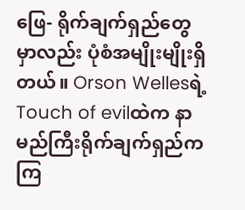ဖြေ- ရိုက်ချက်ရှည်တွေမှာလည်း ပုံစံအမျိုးမျိုးရှိတယ်။ Orson Wellesရဲ့ Touch of evilထဲက နာမည်ကြီးရိုက်ချက်ရှည်ကကြ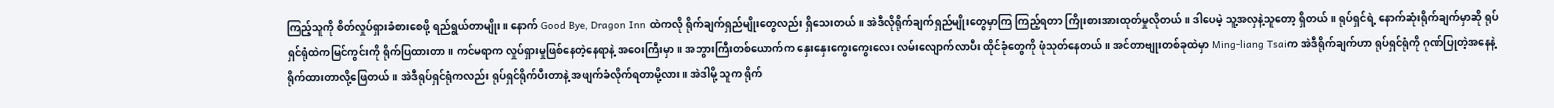ကြည့်သူကို စိတ်လှုပ်ရှားခံစားစေဖို့ ရည်ရွယ်တာမျိုး။ နောက် Good Bye, Dragon Inn ထဲကလို ရိုက်ချက်ရှည်မျိုးတွေလည်း ရှိသေးတယ်။ အဲဒီလိုရိုက်ချက်ရှည်မျိုးတွေမှာကြ ကြည့်ရတာ ကြိုးစားအားထုတ်မှုလိုတယ်။ ဒါပေမဲ့ သူ့အလှနဲ့သူတော့ ရှိတယ်။ ရုပ်ရှင်ရဲ့ နောက်ဆုံးရိုက်ချက်မှာဆို ရုပ်ရှင်ရုံထဲကမြင်ကွင်းကို ရိုက်ပြထားတာ။ ကင်မရာက လှုပ်ရှားမှုဖြစ်နေတဲ့နေရာနဲ့ အဝေးကြီးမှာ။ အဘွားကြီးတစ်ယောက်က နှေးနှေးကွေးကွေးလေး လမ်းလျောက်လာပီး ထိုင်ခုံတွေကို ဖုံသုတ်နေတယ်။ အင်တာဗျုးတစ်ခုထဲမှာ Ming-liang Tsaiက အဲဒီရိုက်ချက်ဟာ ရုပ်ရှင်ရုံကို ဂုဏ်ပြုတဲ့အနေနဲ့ ရိုက်ထားတာလို့ဖြေတယ်။ အဲဒီရုပ်ရှင်ရုံကလည်း ရုပ်ရှင်ရိုက်ပီးတာနဲ့ အဖျက်ခံလိုက်ရတာမို့လား။ အဲဒါမို့ သူက ရိုက်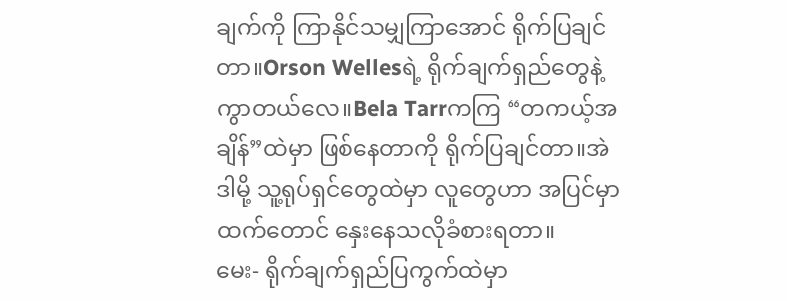ချက်ကို ကြာနိုင်သမျှကြာအောင် ရိုက်ပြချင်တာ။Orson Wellesရဲ့ ရိုက်ချက်ရှည်တွေနဲ့ ကွာတယ်လေ။Bela Tarrကကြ “တကယ့်အချိန်”ထဲမှာ ဖြစ်နေတာကို ရိုက်ပြချင်တာ။အဲဒါမို့ သူ့ရုပ်ရှင်တွေထဲမှာ လူတွေဟာ အပြင်မှာထက်တောင် နှေးနေသလိုခံစားရတာ။
မေး- ရိုက်ချက်ရှည်ပြကွက်ထဲမှာ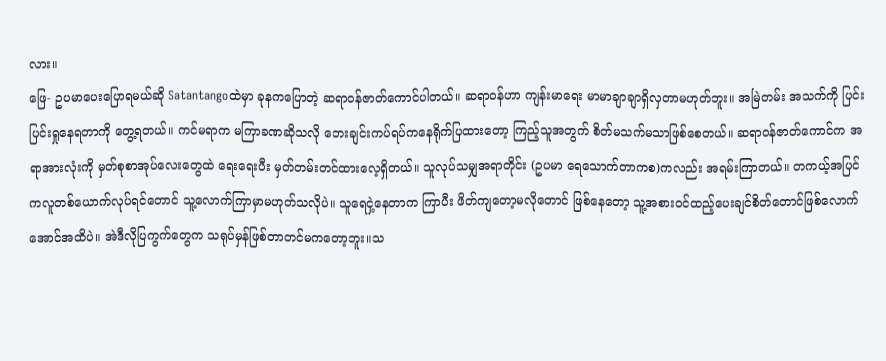လား။
ဖြေ- ဥပမာပေးပြောရမယ်ဆို Satantangoထဲမှာ ခုနကပြောတဲ့ ဆရာဝန်ဇာတ်ကောင်ပါတယ်။ ဆရာဝန်ဟာ ကျန်းမာရေး မာမာချာချာရှိလှတာမဟုတ်ဘူး။ အမြဲတမ်း အသက်ကို ပြင်းပြင်းရှုနေရတာကို တွေ့ရတယ်။ ကင်မရာက မကြာခဏဆိုသလို ဘေးချင်းကပ်ရပ်ကနေရိုက်ပြထားတော့ ကြည့်သူအတွက် စိတ်မသက်မသာဖြစ်စေတယ်။ ဆရာဝန်ဇာတ်ကောင်က အရာအားလုံးကို မှတ်စုစာအုပ်လေးတွေထဲ ရေးရေးပီး မှတ်တမ်းတင်ထားလေ့ရှိတယ်။ သူလုပ်သမျှအရာတိုင်း (ဥပမာ ရေသောက်တာကစ)ကလည်း အရမ်းကြာတယ်။ တကယ့်အပြင်ကလူတစ်ယောက်လုပ်ရင်တောင် သူ့လောက်ကြာမှာမဟုတ်သလိုပဲ။ သူရေငှဲ့နေတာက ကြာပီး ဖိတ်ကျတော့မလိုတောင် ဖြစ်နေတော့ သူ့အစားဝင်ထည့်ပေးချင်စိတ်တောင်ဖြစ်လောက်အောင်အထိပဲ။ အဲဒီလိုပြကွက်တွေက သရုပ်မှန်ဖြစ်တာတင်မကတော့ဘူး။သ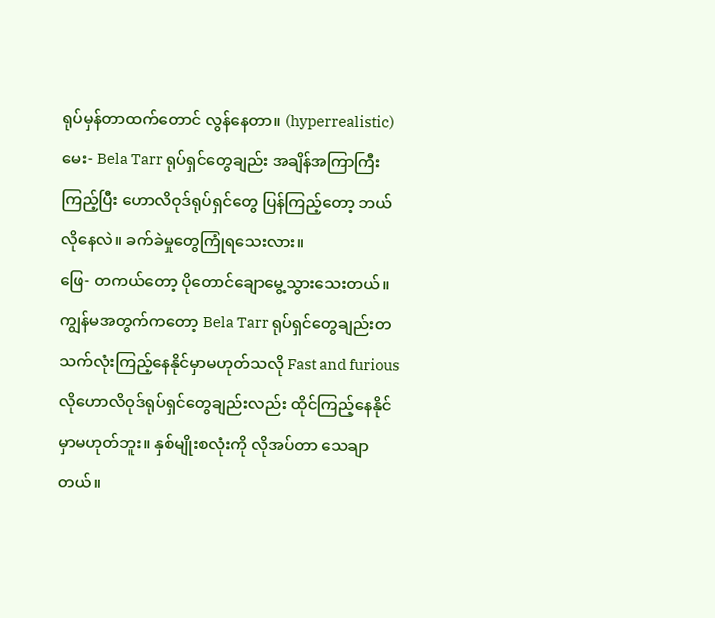ရုပ်မှန်တာထက်တောင် လွန်နေတာ။ (hyperrealistic)
မေး- Bela Tarr ရုပ်ရှင်တွေချည်း အချိန်အကြာကြီး ကြည့်ပြီး ဟောလိဝုဒ်ရုပ်ရှင်တွေ ပြန်ကြည့်တော့ ဘယ်လိုနေလဲ။ ခက်ခဲမှုတွေကြုံရသေးလား။
ဖြေ- တကယ်တော့ ပိုတောင်ချောမွေ့သွားသေးတယ်။ကျွန်မအတွက်ကတော့ Bela Tarr ရုပ်ရှင်တွေချည်းတသက်လုံးကြည့်နေနိုင်မှာမဟုတ်သလို Fast and furious လိုဟောလိဝုဒ်ရုပ်ရှင်တွေချည်းလည်း ထိုင်ကြည့်နေနိုင်မှာမဟုတ်ဘူး။ နှစ်မျိုးစလုံးကို လိုအပ်တာ သေချာတယ်။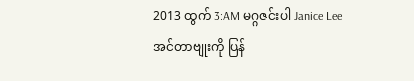2013 ထွက် 3:AM မဂ္ဂဇင်းပါ Janice Lee အင်တာဗျုးကို ပြန်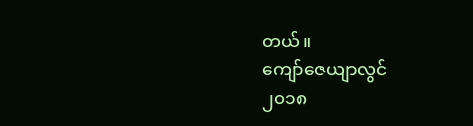တယ်။
ကျော်ဇေယျာလွင်
၂၀၁၈